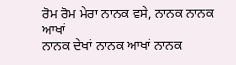ਰੋਮ ਰੋਮ ਮੇਰਾ ਨਾਨਕ ਵਸੇ, ਨਾਨਕ ਨਾਨਕ ਆਖਾਂ
ਨਾਨਕ ਦੇਖਾਂ ਨਾਨਕ ਆਖਾਂ ਨਾਨਕ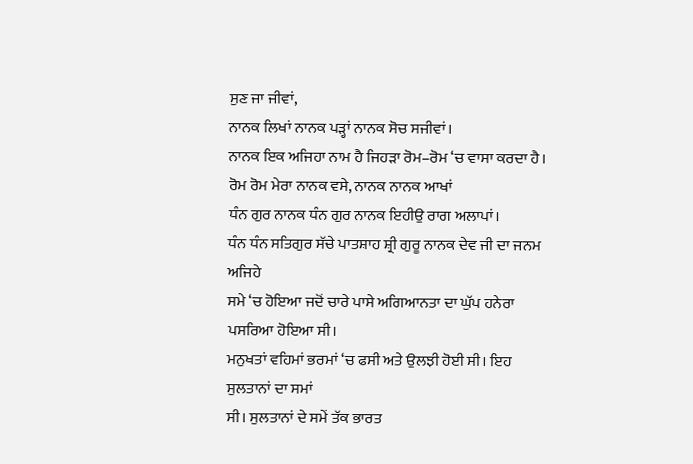ਸੁਣ ਜਾ ਜੀਵਾਂ,
ਨਾਨਕ ਲਿਖਾਂ ਨਾਨਕ ਪੜ੍ਹਾਂ ਨਾਨਕ ਸੋਚ ਸਜੀਵਾਂ।
ਨਾਨਕ ਇਕ ਅਜਿਹਾ ਨਾਮ ਹੈ ਜਿਹੜਾ ਰੋਮ–ਰੋਮ ‘ਚ ਵਾਸਾ ਕਰਦਾ ਹੈ।
ਰੋਮ ਰੋਮ ਮੇਰਾ ਨਾਨਕ ਵਸੇ, ਨਾਨਕ ਨਾਨਕ ਆਖਾਂ
ਧੰਨ ਗੁਰ ਨਾਨਕ ਧੰਨ ਗੁਰ ਨਾਨਕ ਇਹੀਉ ਰਾਗ ਅਲਾਪਾਂ।
ਧੰਨ ਧੰਨ ਸਤਿਗੁਰ ਸੱਚੇ ਪਾਤਸ਼ਾਹ ਸ਼੍ਰੀ ਗੁਰੂ ਨਾਨਕ ਦੇਵ ਜੀ ਦਾ ਜਨਮ ਅਜਿਹੇ
ਸਮੇ ‘ਚ ਹੋਇਆ ਜਦੋਂ ਚਾਰੇ ਪਾਸੇ ਅਗਿਆਨਤਾ ਦਾ ਘੁੱਪ ਹਨੇਰਾ ਪਸਰਿਆ ਹੋਇਆ ਸੀ।
ਮਨੁਖਤਾਂ ਵਹਿਮਾਂ ਭਰਮਾਂ ‘ਚ ਫਸੀ ਅਤੇ ਉਲਝੀ ਹੋਈ ਸੀ। ਇਹ ਸੁਲਤਾਨਾਂ ਦਾ ਸਮਾਂ
ਸੀ। ਸੁਲਤਾਨਾਂ ਦੇ ਸਮੇਂ ਤੱਕ ਭਾਰਤ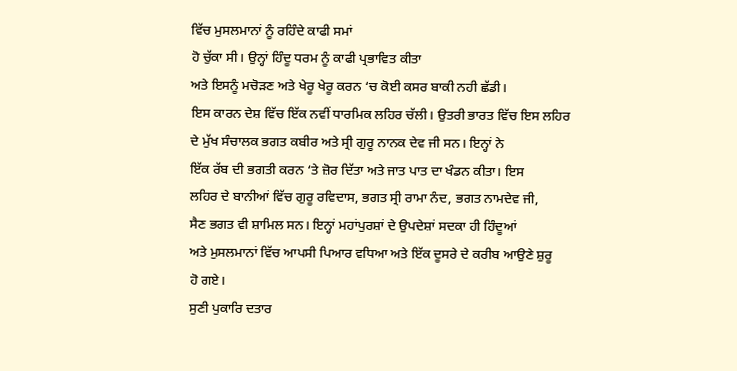ਵਿੱਚ ਮੁਸਲਮਾਨਾਂ ਨੂੰ ਰਹਿੰਦੇ ਕਾਫੀ ਸਮਾਂ
ਹੋ ਚੁੱਕਾ ਸੀ। ਉਨ੍ਹਾਂ ਹਿੰਦੂ ਧਰਮ ਨੂੰ ਕਾਫੀ ਪ੍ਰਭਾਵਿਤ ਕੀਤਾ
ਅਤੇ ਇਸਨੂੰ ਮਚੋੜਣ ਅਤੇ ਖੇਰੂ ਖੇਰੂ ਕਰਨ ‘ਚ ਕੋਈ ਕਸਰ ਬਾਕੀ ਨਹੀ ਛੱਡੀ।
ਇਸ ਕਾਰਨ ਦੇਸ਼ ਵਿੱਚ ਇੱਕ ਨਵੀਂ ਧਾਰਮਿਕ ਲਹਿਰ ਚੱਲੀ। ਉਤਰੀ ਭਾਰਤ ਵਿੱਚ ਇਸ ਲਹਿਰ
ਦੇ ਮੁੱਖ ਸੰਚਾਲਕ ਭਗਤ ਕਬੀਰ ਅਤੇ ਸ੍ਰੀ ਗੁਰੂ ਨਾਨਕ ਦੇਵ ਜੀ ਸਨ। ਇਨ੍ਹਾਂ ਨੇ
ਇੱਕ ਰੱਬ ਦੀ ਭਗਤੀ ਕਰਨ ‘ਤੇ ਜ਼ੋਰ ਦਿੱਤਾ ਅਤੇ ਜਾਤ ਪਾਤ ਦਾ ਖੰਡਨ ਕੀਤਾ। ਇਸ
ਲਹਿਰ ਦੇ ਬਾਨੀਆਂ ਵਿੱਚ ਗੁਰੂ ਰਵਿਦਾਸ, ਭਗਤ ਸ੍ਰੀ ਰਾਮਾ ਨੰਦ, ਭਗਤ ਨਾਮਦੇਵ ਜੀ,
ਸੈਣ ਭਗਤ ਵੀ ਸ਼ਾਮਿਲ ਸਨ। ਇਨ੍ਹਾਂ ਮਹਾਂਪੁਰਸ਼ਾਂ ਦੇ ਉਪਦੇਸ਼ਾਂ ਸਦਕਾ ਹੀ ਹਿੰਦੂਆਂ
ਅਤੇ ਮੁਸਲਮਾਨਾਂ ਵਿੱਚ ਆਪਸੀ ਪਿਆਰ ਵਧਿਆ ਅਤੇ ਇੱਕ ਦੂਸਰੇ ਦੇ ਕਰੀਬ ਆਉਣੇ ਸ਼ੁਰੂ
ਹੋ ਗਏ।
ਸੁਣੀ ਪੁਕਾਰਿ ਦਤਾਰ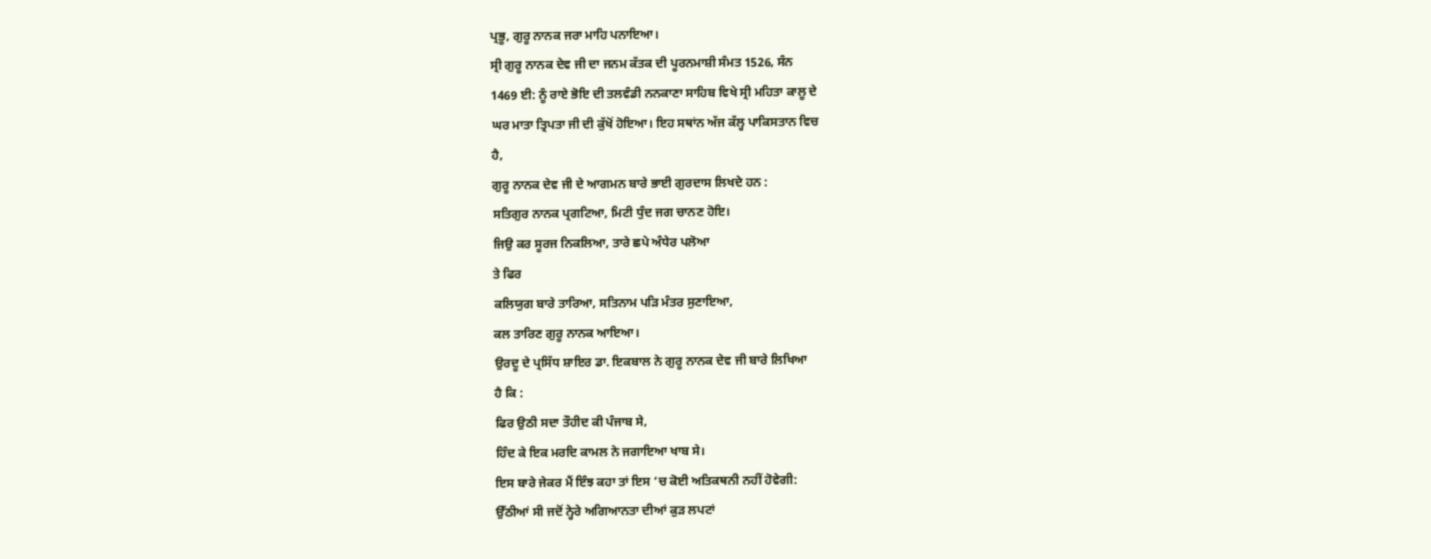ਪ੍ਰਭੂ, ਗੁਰੂ ਨਾਨਕ ਜਰਾ ਮਾਹਿ ਪਨਾਇਆ।
ਸ੍ਰੀ ਗੁਰੂ ਨਾਨਕ ਦੇਵ ਜੀ ਦਾ ਜਨਮ ਕੱਤਕ ਦੀ ਪੂਰਨਮਾਸ਼ੀ ਸੰਮਤ 1526, ਸੰਨ
1469 ਈ: ਨੂੰ ਰਾਏ ਭੋਇ ਦੀ ਤਲਵੰਡੀ ਨਨਕਾਣਾ ਸਾਹਿਬ ਵਿਖੇ ਸ੍ਰੀ ਮਹਿਤਾ ਕਾਲੂ ਦੇ
ਘਰ ਮਾਤਾ ਤ੍ਰਿਪਤਾ ਜੀ ਦੀ ਕੁੱਖੋਂ ਹੋਇਆ। ਇਹ ਸਥਾਂਨ ਅੱਜ ਕੱਲ੍ਹ ਪਾਕਿਸਤਾਨ ਵਿਚ
ਹੈ,
ਗੁਰੂ ਨਾਨਕ ਦੇਵ ਜੀ ਦੇ ਆਗਮਨ ਬਾਰੇ ਭਾਈ ਗੁਰਦਾਸ ਲਿਖਦੇ ਹਨ :
ਸਤਿਗੁਰ ਨਾਨਕ ਪ੍ਰਗਟਿਆ, ਮਿਟੀ ਧੁੰਦ ਜਗ ਚਾਨਣ ਹੋਇ।
ਜਿਉ ਕਰ ਸੂਰਜ ਨਿਕਲਿਆ, ਤਾਰੇ ਛਪੇ ਅੰਧੇਰ ਪਲੋਆ
ਤੇ ਫਿਰ
ਕਲਿਯੁਗ ਬਾਰੇ ਤਾਰਿਆ, ਸਤਿਨਾਮ ਪੜਿ ਮੰਤਰ ਸੁਣਾਇਆ,
ਕਲ ਤਾਰਿਣ ਗੁਰੂ ਨਾਨਕ ਆਇਆ।
ਉਰਦੂ ਦੇ ਪ੍ਰਸਿੱਧ ਸ਼ਾਇਰ ਡਾ. ਇਕਬਾਲ ਨੇ ਗੁਰੂ ਨਾਨਕ ਦੇਵ ਜੀ ਬਾਰੇ ਲਿਖਿਆ
ਹੈ ਕਿ :
ਫਿਰ ਉਠੀ ਸਦਾ ਤੌਹੀਦ ਕੀ ਪੰਜਾਬ ਸੇ,
ਹਿੰਦ ਕੇ ਇਕ ਮਰਦਿ ਕਾਮਲ ਨੇ ਜਗਾਇਆ ਖਾਬ ਸੇ।
ਇਸ ਬਾਰੇ ਜੇਕਰ ਮੈਂ ਇੰਝ ਕਹਾ ਤਾਂ ਇਸ ‘ਚ ਕੋਈ ਅਤਿਕਥਨੀ ਨਹੀਂ ਹੋਵੇਗੀ:
ਉੱਠੀਆਂ ਸੀ ਜਦੋਂ ਨ੍ਹੇਰੇ ਅਗਿਆਨਤਾ ਦੀਆਂ ਕੁੜ ਲਪਟਾਂ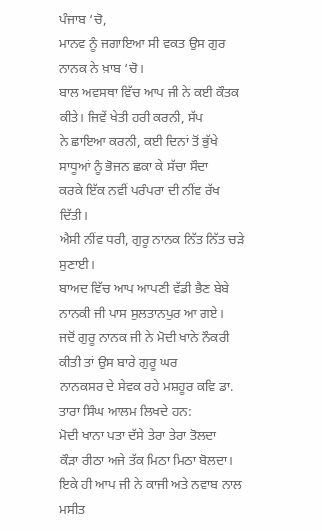ਪੰਜਾਬ ‘ਚੋ,
ਮਾਨਵ ਨੂੰ ਜਗਾਇਆ ਸੀ ਵਕਤ ਉਸ ਗੁਰ ਨਾਨਕ ਨੇ ਖ਼ਾਬ ‘ਚੋ।
ਬਾਲ ਅਵਸਥਾ ਵਿੱਚ ਆਪ ਜੀ ਨੇ ਕਈ ਕੌਤਕ ਕੀਤੇ। ਜਿਵੇਂ ਖੇਤੀ ਹਰੀ ਕਰਨੀ, ਸੱਪ
ਨੇ ਛਾਇਆ ਕਰਨੀ, ਕਈ ਦਿਨਾਂ ਤੋਂ ਭੁੱਖੇ ਸਾਧੂਆਂ ਨੂੰ ਭੋਜਨ ਛਕਾ ਕੇ ਸੱਚਾ ਸੌਦਾ
ਕਰਕੇ ਇੱਕ ਨਵੀਂ ਪਰੰਪਰਾ ਦੀ ਨੀਂਵ ਰੱਖ ਦਿੱਤੀ।
ਐਸੀ ਨੀਂਵ ਧਰੀ, ਗੁਰੂ ਨਾਨਕ ਨਿੱਤ ਨਿੱਤ ਚੜੇ ਸੁਣਾਈ।
ਬਾਅਦ ਵਿੱਚ ਆਪ ਆਪਣੀ ਵੱਡੀ ਭੈਣ ਬੇਬੇ ਨਾਨਕੀ ਜੀ ਪਾਸ ਸੁਲਤਾਨਪੁਰ ਆ ਗਏ।
ਜਦੋਂ ਗੁਰੂ ਨਾਨਕ ਜੀ ਨੇ ਮੋਦੀ ਖਾਨੇ ਨੌਕਰੀ ਕੀਤੀ ਤਾਂ ਉਸ ਬਾਰੇ ਗੁਰੂ ਘਰ
ਨਾਨਕਸਰ ਦੇ ਸੇਵਕ ਰਹੇ ਮਸ਼ਹੂਰ ਕਵਿ ਡਾ. ਤਾਰਾ ਸਿੰਘ ਆਲਮ ਲਿਖਦੇ ਹਨ:
ਮੋਦੀ ਖਾਨਾ ਪਤਾ ਦੱਸੇ ਤੇਰਾ ਤੇਰਾ ਤੋਲਦਾ
ਕੌੜਾ ਰੀਠਾ ਅਜੇ ਤੱਕ ਮਿਠਾ ਮਿਠਾ ਬੋਲਦਾ।
ਇਕੇ ਹੀ ਆਪ ਜੀ ਨੇ ਕਾਜੀ ਅਤੇ ਨਵਾਬ ਨਾਲ ਮਸੀਤ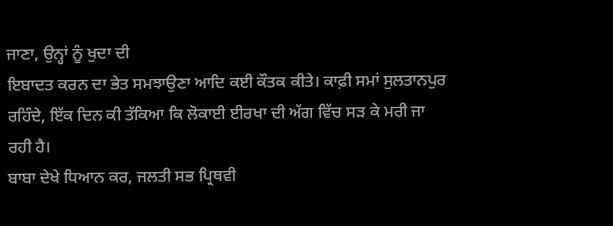ਜਾਣਾ, ਉਨ੍ਹਾਂ ਨੂੰ ਖੁਦਾ ਦੀ
ਇਬਾਦਤ ਕਰਨ ਦਾ ਭੇਤ ਸਮਝਾਉਣਾ ਆਦਿ ਕਈ ਕੌਤਕ ਕੀਤੇ। ਕਾਫ਼ੀ ਸਮਾਂ ਸੁਲਤਾਨਪੁਰ
ਰਹਿੰਦੇ, ਇੱਕ ਦਿਨ ਕੀ ਤੱਕਿਆ ਕਿ ਲੋਕਾਈ ਈਰਖਾ ਦੀ ਅੱਗ ਵਿੱਚ ਸੜ ਕੇ ਮਰੀ ਜਾ
ਰਹੀ ਹੈ।
ਬਾਬਾ ਦੇਖੇ ਧਿਆਨ ਕਰ, ਜਲਤੀ ਸਭ ਪ੍ਰਿਥਵੀ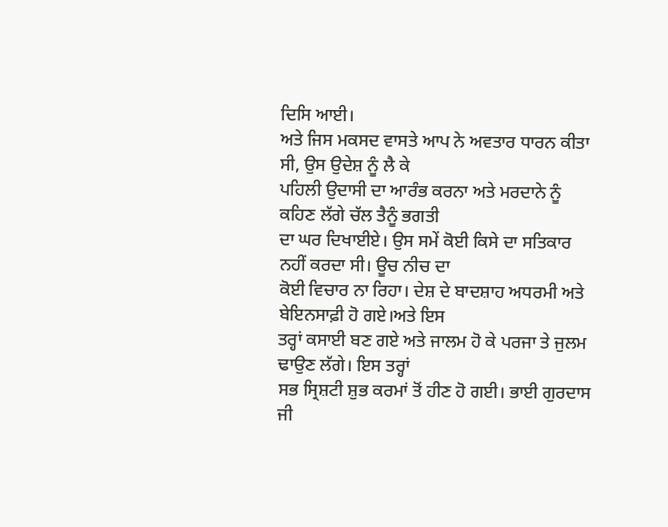ਦਿਸਿ ਆਈ।
ਅਤੇ ਜਿਸ ਮਕਸਦ ਵਾਸਤੇ ਆਪ ਨੇ ਅਵਤਾਰ ਧਾਰਨ ਕੀਤਾ ਸੀ, ਉਸ ਉਦੇਸ਼ ਨੂੰ ਲੈ ਕੇ
ਪਹਿਲੀ ਉਦਾਸੀ ਦਾ ਆਰੰਭ ਕਰਨਾ ਅਤੇ ਮਰਦਾਨੇ ਨੂੰ ਕਹਿਣ ਲੱਗੇ ਚੱਲ ਤੈਨੂੰ ਭਗਤੀ
ਦਾ ਘਰ ਦਿਖਾਈਏ। ਉਸ ਸਮੇਂ ਕੋਈ ਕਿਸੇ ਦਾ ਸਤਿਕਾਰ ਨਹੀਂ ਕਰਦਾ ਸੀ। ਊਚ ਨੀਚ ਦਾ
ਕੋਈ ਵਿਚਾਰ ਨਾ ਰਿਹਾ। ਦੇਸ਼ ਦੇ ਬਾਦਸ਼ਾਹ ਅਧਰਮੀ ਅਤੇ ਬੇਇਨਸਾਫ਼ੀ ਹੋ ਗਏ।ਅਤੇ ਇਸ
ਤਰ੍ਹਾਂ ਕਸਾਈ ਬਣ ਗਏ ਅਤੇ ਜਾਲਮ ਹੋ ਕੇ ਪਰਜਾ ਤੇ ਜੁਲਮ ਢਾਉਣ ਲੱਗੇ। ਇਸ ਤਰ੍ਹਾਂ
ਸਭ ਸ੍ਰਿਸ਼ਟੀ ਸ਼ੁਭ ਕਰਮਾਂ ਤੋਂ ਹੀਣ ਹੋ ਗਈ। ਭਾਈ ਗੁਰਦਾਸ ਜੀ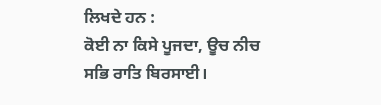ਲਿਖਦੇ ਹਨ :
ਕੋਈ ਨਾ ਕਿਸੇ ਪੂਜਦਾ, ਊਚ ਨੀਚ ਸਭਿ ਰਾਤਿ ਬਿਰਸਾਈ।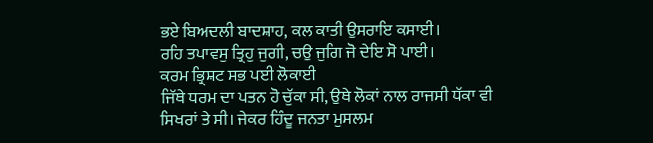ਭਏ ਬਿਅਦਲੀ ਬਾਦਸ਼ਾਹ, ਕਲ ਕਾਤੀ ਉਸਰਾਇ ਕਸਾਈ।
ਰਹਿ ਤਪਾਵਸੁ ਤ੍ਰਿਹੁ ਜੁਗੀ, ਚਉ ਜੁਗਿ ਜੋ ਦੇਇ ਸੋ ਪਾਈ।
ਕਰਮ ਭ੍ਰਿਸ਼ਟ ਸਭ ਪਈ ਲੋਕਾਈ
ਜਿੱਥੇ ਧਰਮ ਦਾ ਪਤਨ ਹੋ ਚੁੱਕਾ ਸੀ, ਉਥੇ ਲੋਕਾਂ ਨਾਲ ਰਾਜਸੀ ਧੱਕਾ ਵੀ
ਸਿਖਰਾਂ ਤੇ ਸੀ। ਜੇਕਰ ਹਿੰਦੂ ਜਨਤਾ ਮੁਸਲਮ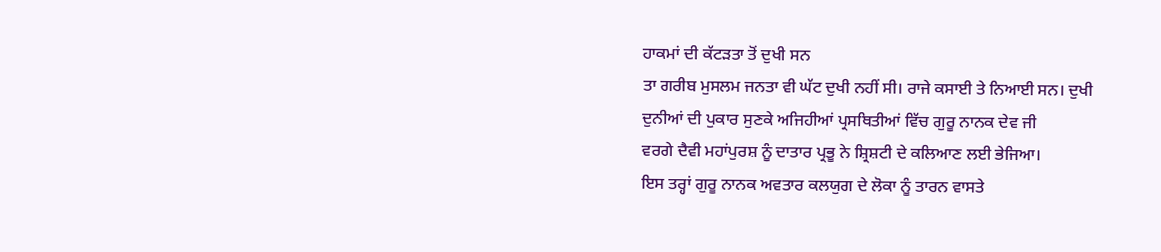ਹਾਕਮਾਂ ਦੀ ਕੱਟੜਤਾ ਤੋਂ ਦੁਖੀ ਸਨ
ਤਾ ਗਰੀਬ ਮੁਸਲਮ ਜਨਤਾ ਵੀ ਘੱਟ ਦੁਖੀ ਨਹੀਂ ਸੀ। ਰਾਜੇ ਕਸਾਈ ਤੇ ਨਿਆਈ ਸਨ। ਦੁਖੀ
ਦੁਨੀਆਂ ਦੀ ਪੁਕਾਰ ਸੁਣਕੇ ਅਜਿਹੀਆਂ ਪ੍ਰਸਥਿਤੀਆਂ ਵਿੱਚ ਗੁਰੂ ਨਾਨਕ ਦੇਵ ਜੀ
ਵਰਗੇ ਦੈਵੀ ਮਹਾਂਪੁਰਸ਼ ਨੂੰ ਦਾਤਾਰ ਪ੍ਰਭੂ ਨੇ ਸ਼੍ਰਿਸ਼ਟੀ ਦੇ ਕਲਿਆਣ ਲਈ ਭੇਜਿਆ।
ਇਸ ਤਰ੍ਹਾਂ ਗੁਰੂ ਨਾਨਕ ਅਵਤਾਰ ਕਲਯੁਗ ਦੇ ਲੋਕਾ ਨੂੰ ਤਾਰਨ ਵਾਸਤੇ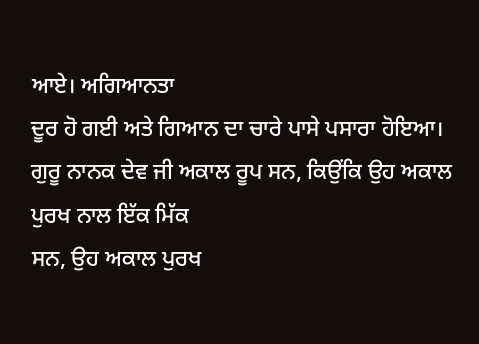ਆਏ। ਅਗਿਆਨਤਾ
ਦੂਰ ਹੋ ਗਈ ਅਤੇ ਗਿਆਨ ਦਾ ਚਾਰੇ ਪਾਸੇ ਪਸਾਰਾ ਹੋਇਆ।
ਗੁਰੂ ਨਾਨਕ ਦੇਵ ਜੀ ਅਕਾਲ ਰੂਪ ਸਨ, ਕਿਉਂਕਿ ਉਹ ਅਕਾਲ ਪੁਰਖ ਨਾਲ ਇੱਕ ਮਿੱਕ
ਸਨ, ਉਹ ਅਕਾਲ ਪੁਰਖ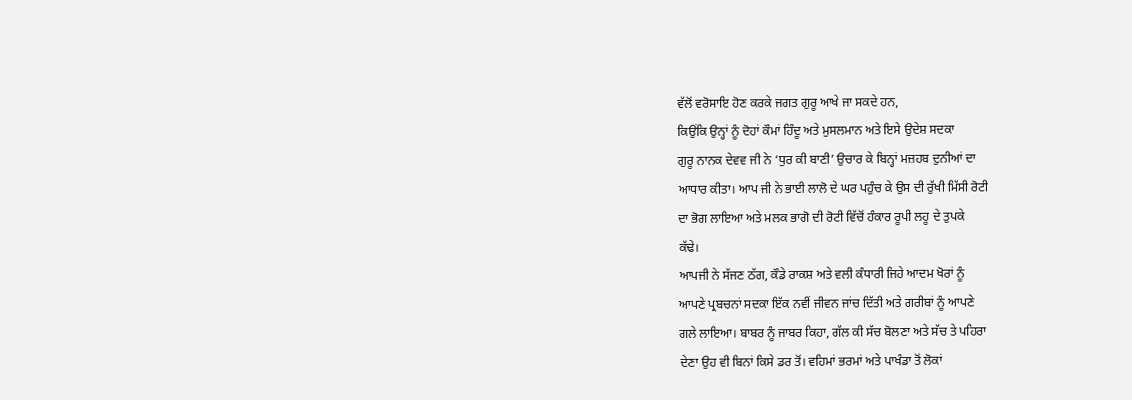ਵੱਲੋਂ ਵਰੋਸਾਇ ਹੋਣ ਕਰਕੇ ਜਗਤ ਗੁਰੂ ਆਖੇ ਜਾ ਸਕਦੇ ਹਨ,
ਕਿਉਂਕਿ ਉਨ੍ਹਾਂ ਨੂੰ ਦੋਹਾਂ ਕੌਮਾਂ ਹਿੰਦੂ ਅਤੇ ਮੁਸਲਮਾਨ ਅਤੇ ਇਸੇ ਉਦੇਸ਼ ਸਦਕਾ
ਗੁਰੂ ਨਾਨਕ ਦੇਵਵ ਜੀ ਨੇ ‘ਧੁਰ ਕੀ ਬਾਣੀ’ ਉਚਾਰ ਕੇ ਬਿਨ੍ਹਾਂ ਮਜ਼ਹਬ ਦੁਨੀਆਂ ਦਾ
ਆਧਾਰ ਕੀਤਾ। ਆਪ ਜੀ ਨੇ ਭਾਈ ਲਾਲੋ ਦੇ ਘਰ ਪਹੁੰਚ ਕੇ ਉਸ ਦੀ ਰੁੱਖੀ ਮਿੱਸੀ ਰੋਟੀ
ਦਾ ਭੋਗ ਲਾਇਆ ਅਤੇ ਮਲਕ ਭਾਗੋ ਦੀ ਰੋਟੀ ਵਿੱਚੋਂ ਹੰਕਾਰ ਰੂਪੀ ਲਹੂ ਦੇ ਤੁਪਕੇ
ਕੱਢੇ।
ਆਪਜੀ ਨੇ ਸੱਜਣ ਠੱਗ, ਕੌਡੇ ਰਾਕਸ਼ ਅਤੇ ਵਲੀ ਕੰਧਾਰੀ ਜਿਹੇ ਆਦਮ ਖੋਰਾਂ ਨੂੰ
ਆਪਣੇ ਪ੍ਰਬਚਨਾਂ ਸਦਕਾ ਇੱਕ ਨਵੀਂ ਜੀਵਨ ਜਾਂਚ ਦਿੱਤੀ ਅਤੇ ਗਰੀਬਾਂ ਨੂੰ ਆਪਣੇ
ਗਲੇ ਲਾਇਆ। ਬਾਬਰ ਨੂੰ ਜਾਬਰ ਕਿਹਾ, ਗੱਲ ਕੀ ਸੱਚ ਬੋਲਣਾ ਅਤੇ ਸੱਚ ਤੇ ਪਹਿਰਾ
ਦੇਣਾ ਉਹ ਵੀ ਬਿਨਾਂ ਕਿਸੇ ਡਰ ਤੋਂ। ਵਹਿਮਾਂ ਭਰਮਾਂ ਅਤੇ ਪਾਖੰਡਾ ਤੋਂ ਲੋਕਾਂ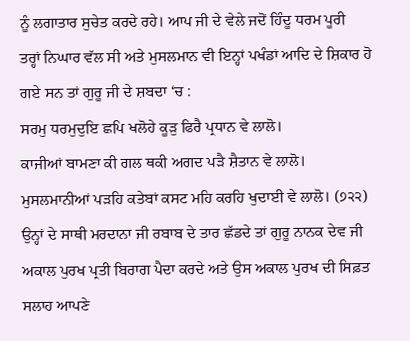ਨੂੰ ਲਗਾਤਾਰ ਸੁਚੇਤ ਕਰਦੇ ਰਹੇ। ਆਪ ਜੀ ਦੇ ਵੇਲੇ ਜਦੋਂ ਹਿੰਦੂ ਧਰਮ ਪੂਰੀ
ਤਰ੍ਹਾਂ ਨਿਘਾਰ ਵੱਲ ਸੀ ਅਤੇ ਮੁਸਲਮਾਨ ਵੀ ਇਨ੍ਹਾਂ ਪਖੰਡਾਂ ਆਦਿ ਦੇ ਸ਼ਿਕਾਰ ਹੋ
ਗਏ ਸਨ ਤਾਂ ਗੁਰੂ ਜੀ ਦੇ ਸ਼ਬਦਾ ‘ਚ :
ਸਰਮੁ ਧਰਮੁਦੁਇ ਛਪਿ ਖਲੋਹੇ ਕੂੜੁ ਫਿਰੈ ਪ੍ਰਧਾਨ ਵੇ ਲਾਲੋ।
ਕਾਜੀਆਂ ਬਾਮਣਾ ਕੀ ਗਲ ਥਕੀ ਅਗਦ ਪੜੈ ਸ਼ੈਤਾਨ ਵੇ ਲਾਲੋ।
ਮੁਸਲਮਾਨੀਆਂ ਪੜਹਿ ਕਤੇਬਾਂ ਕਸਟ ਮਹਿ ਕਰਹਿ ਖੁਦਾਈ ਵੇ ਲਾਲੋ। (੭੨੨)
ਉਨ੍ਹਾਂ ਦੇ ਸਾਥੀ ਮਰਦਾਨਾ ਜੀ ਰਬਾਬ ਦੇ ਤਾਰ ਛੱਡਦੇ ਤਾਂ ਗੁਰੂ ਨਾਨਕ ਦੇਵ ਜੀ
ਅਕਾਲ ਪੁਰਖ ਪ੍ਰਤੀ ਬਿਰਾਗ ਪੈਦਾ ਕਰਦੇ ਅਤੇ ਉਸ ਅਕਾਲ ਪੁਰਖ ਦੀ ਸਿਫ਼ਤ ਸਲਾਹ ਆਪਣੇ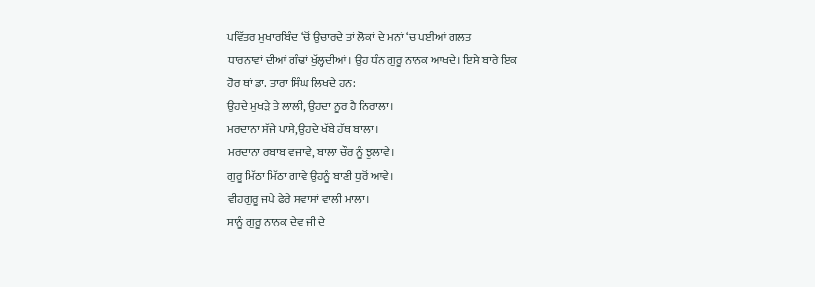ਪਵਿੱਤਰ ਮੁਖਾਰਬਿੰਦ ‘ਚੋਂ ਉਚਾਰਦੇ ਤਾਂ ਲੋਕਾਂ ਦੇ ਮਨਾਂ ‘ਚ ਪਈਆਂ ਗਲਤ
ਧਾਰਨਾਵਾਂ ਦੀਆਂ ਗੰਢਾਂ ਖੁੱਲ੍ਹਦੀਆਂ। ਉਹ ਧੰਨ ਗੁਰੂ ਨਾਨਕ ਆਖਦੇ। ਇਸੇ ਬਾਰੇ ਇਕ
ਹੋਰ ਥਾਂ ਡਾ. ਤਾਰਾ ਸਿੰਘ ਲਿਖਦੇ ਹਨ:
ਉਹਦੇ ਮੁਖੜੇ ਤੇ ਲਾਲੀ, ਉਹਦਾ ਨੂਰ ਹੈ ਨਿਰਾਲਾ।
ਮਰਦਾਨਾ ਸੱਜੇ ਪਾਸੇ,ਉਹਦੇ ਖੱਬੇ ਹੱਥ ਬਾਲਾ।
ਮਰਦਾਨਾ ਰਬਾਬ ਵਜਾਵੇ, ਬਾਲਾ ਚੌਰ ਨੂੰ ਝੁਲਾਵੇ।
ਗੁਰੂ ਮਿੱਠਾ ਮਿੱਠਾ ਗਾਵੇ ਉਹਨੂੰ ਬਾਣੀ ਧੁਰੋਂ ਆਵੇ।
ਵੀਹਗੁਰੂ ਜਪੇ ਫੇਰੇ ਸਵਾਸਾਂ ਵਾਲੀ ਮਾਲਾ।
ਸਾਨੂੰ ਗੁਰੂ ਨਾਨਕ ਦੇਵ ਜੀ ਦੇ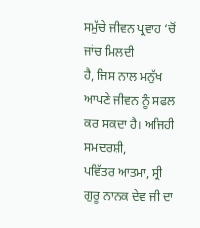ਸਮੁੱਚੇ ਜੀਵਨ ਪ੍ਰਵਾਹ ‘ਚੋਂ ਜਾਂਚ ਮਿਲਦੀ
ਹੈ, ਜਿਸ ਨਾਲ ਮਨੁੱਖ ਆਪਣੇ ਜੀਵਨ ਨੂੰ ਸਫਲ ਕਰ ਸਕਦਾ ਹੈ। ਅਜਿਹੀ ਸਮਦਰਸ਼ੀ,
ਪਵਿੱਤਰ ਆਤਮਾ, ਸ੍ਰੀ ਗੁਰੂ ਨਾਨਕ ਦੇਵ ਜੀ ਦਾ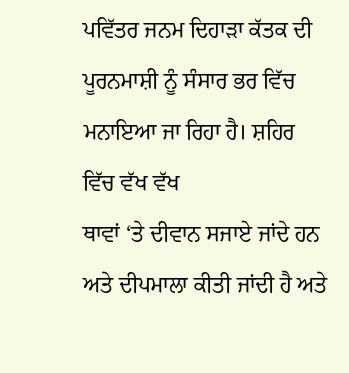ਪਵਿੱਤਰ ਜਨਮ ਦਿਹਾੜਾ ਕੱਤਕ ਦੀ
ਪੂਰਨਮਾਸ਼ੀ ਨੂੰ ਸੰਸਾਰ ਭਰ ਵਿੱਚ ਮਨਾਇਆ ਜਾ ਰਿਹਾ ਹੈ। ਸ਼ਹਿਰ ਵਿੱਚ ਵੱਖ ਵੱਖ
ਥਾਵਾਂ ‘ਤੇ ਦੀਵਾਨ ਸਜਾਏ ਜਾਂਦੇ ਹਨ ਅਤੇ ਦੀਪਮਾਲਾ ਕੀਤੀ ਜਾਂਦੀ ਹੈ ਅਤੇ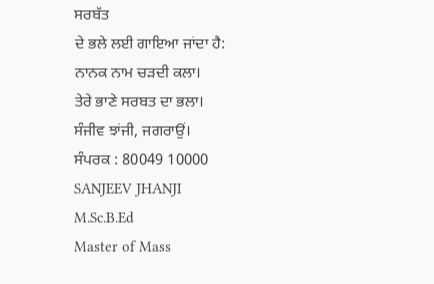ਸਰਬੱਤ
ਦੇ ਭਲੇ ਲਈ ਗਾਇਆ ਜਾਂਦਾ ਹੈ:
ਨਾਨਕ ਨਾਮ ਚੜਦੀ ਕਲਾ।
ਤੇਰੇ ਭਾਣੇ ਸਰਬਤ ਦਾ ਭਲਾ।
ਸੰਜੀਵ ਝਾਂਜੀ, ਜਗਰਾਉਂ।
ਸੰਪਰਕ : 80049 10000
SANJEEV JHANJI
M.Sc.B.Ed
Master of Mass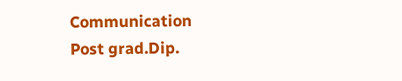Communication
Post grad.Dip.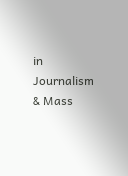in Journalism & Mass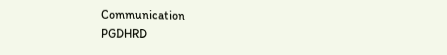Communication
PGDHRD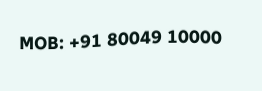MOB: +91 80049 10000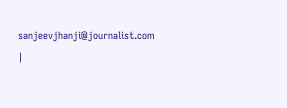sanjeevjhanji@journalist.com |